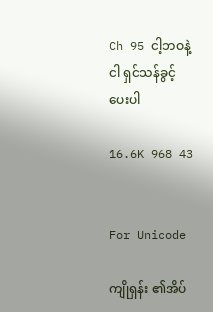Ch 95 ငါ့ဘဝနဲ့ငါ ရှင်သန်ခွင့်ပေးပါ

16.6K 968 43


For Unicode

ကျိုရှန်း ၏အိပ်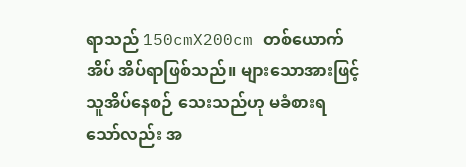ရာသည် 150cmX200cm တစ်ယောက်အိပ် အိပ်ရာဖြစ်သည်။ များသောအားဖြင့် သူအိပ်နေစဉ် သေးသည်ဟု မခံစားရသော်လည်း အ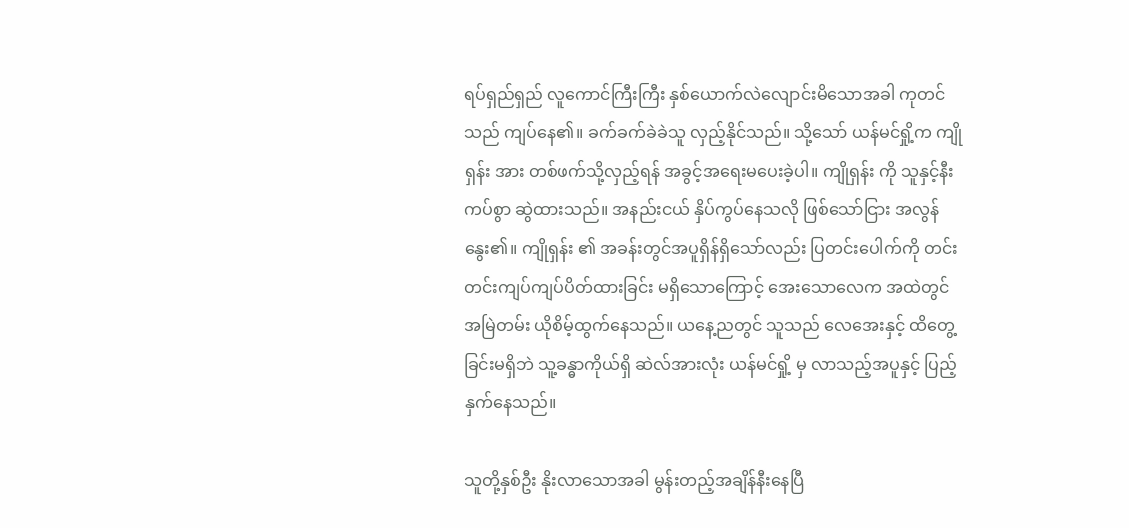ရပ်ရှည်ရှည် လူကောင်ကြီးကြီး နှစ်ယောက်လဲလျောင်းမိသောအခါ ကုတင်သည် ကျပ်နေ၏။ ခက်ခက်ခဲခဲသူ လှည့်နိုင်သည်။ သို့သော် ယန်မင်ရှို့က ကျိုရှန်း အား တစ်ဖက်သို့လှည့်ရန် အခွင့်အရေးမပေးခဲ့ပါ။ ကျိုရှန်း ကို သူနှင့်နီးကပ်စွာ ဆွဲထားသည်။ အနည်းငယ် နှိပ်ကွပ်နေသလို ဖြစ်သော်ငြား အလွန်နွေး၏။ ကျိုရှန်း ၏ အခန်းတွင်အပူရှိန်ရှိသော်လည်း ပြတင်းပေါက်ကို တင်းတင်းကျပ်ကျပ်ပိတ်ထားခြင်း မရှိသောကြောင့် အေးသောလေက အထဲတွင် အမြဲတမ်း ယိုစိမ့်ထွက်နေသည်။ ယနေ့ညတွင် သူသည် လေအေးနှင့် ထိတွေ့ခြင်းမရှိဘဲ သူ့ခန္ဓာကိုယ်ရှိ ဆဲလ်အားလုံး ယန်မင်ရှို့ မှ လာသည့်အပူနှင့် ပြည့်နှက်နေသည်။

သူတို့နှစ်ဦး နိုးလာသောအခါ မွန်းတည့်အချိန်နီးနေပြီ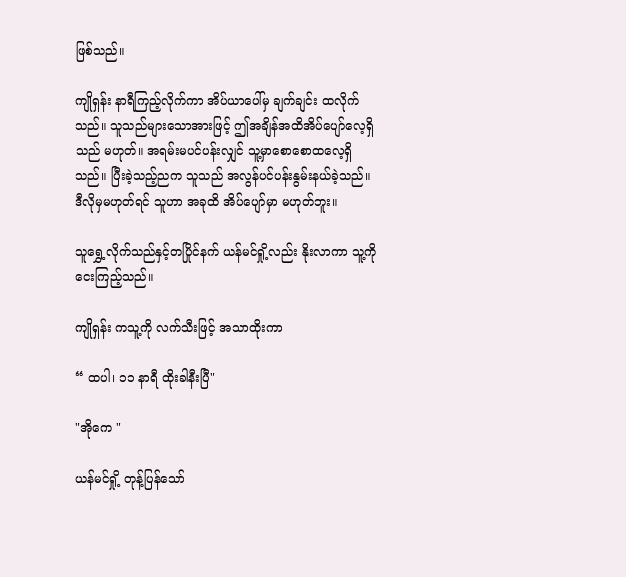ဖြစ်သည်။

ကျိုရှန်း နာရီကြည့်လိုက်ကာ အိပ်ယာပေါ်မှ ချက်ချင်း ထလိုက်သည်။ သူသည်များသောအားဖြင့် ဤအချိန်အထိအိပ်ပျော်လေ့ရှိသည် မဟုတ်။ အရမ်းမပင်ပန်းလျှင် သူ့မှာစောစောထလေ့ရှိသည်။ ပြီးခဲ့သည့်ညက သူသည် အလွန်ပင်ပန်းနွမ်းနယ်ခဲ့သည်။ ဒီလိုမှမဟုတ်ရင် သူဟာ အခုထိ အိပ်ပျော်မှာ မဟုတ်ဘူး။

သူရွှေ့လိုက်သည်နှင့်တပြိုင်နက် ယန်မင်ရှို့လည်း နိုးလာကာ သူ့ကိုငေးကြည့်သည်။

ကျိုရှန်း ကသူ့ကို လက်သီးဖြင့် အသာထိုးကာ

“ ထပါ၊ ၁၁ နာရီ ထိုးခါနီးပြီ"

"အိုကေ "

ယန်မင်ရှို့ တုန့်ပြန်သော်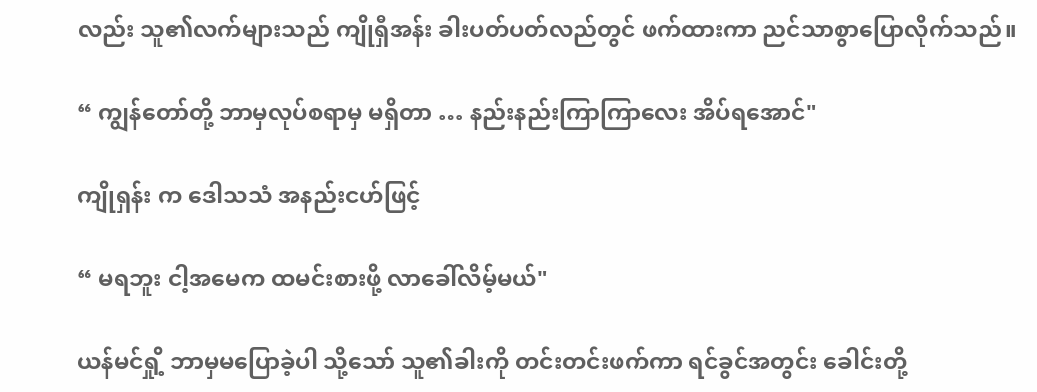လည်း သူ၏လက်များသည် ကျိုရှီအန်း ခါးပတ်ပတ်လည်တွင် ဖက်ထားကာ ညင်သာစွာပြောလိုက်သည်။

“ ကျွန်တော်တို့ ဘာမှလုပ်စရာမှ မရှိတာ … နည်းနည်းကြာကြာလေး အိပ်ရအောင်"

ကျိုရှန်း က ဒေါသသံ အနည်းငဟ်ဖြင့်

“ မရဘူး ငါ့အမေက ထမင်းစားဖို့ လာခေါ်လိမ့်မယ်"

ယန်မင်ရှို့ ဘာမှမပြောခဲ့ပါ သို့သော် သူ၏ခါးကို တင်းတင်းဖက်ကာ ရင်ခွင်အတွင်း ခေါင်းတို့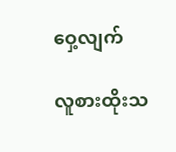ဝှေ့လျက်

လူစားထိုးသ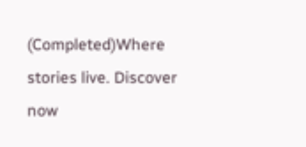(Completed)Where stories live. Discover now